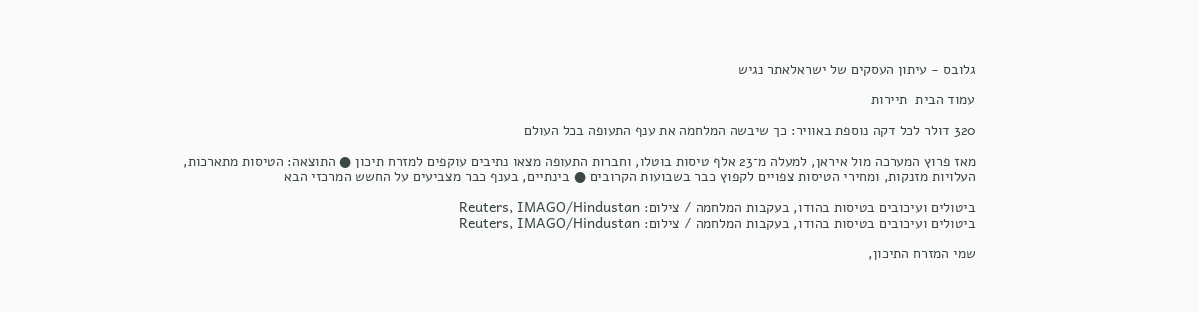גלובס - עיתון העסקים של ישראלאתר נגיש

עמוד הבית  תיירות

320 דולר לכל דקה נוספת באוויר: כך שיבשה המלחמה את ענף התעופה בכל העולם

מאז פרוץ המערכה מול איראן, למעלה מ־23 אלף טיסות בוטלו, וחברות התעופה מצאו נתיבים עוקפים למזרח תיכון ● התוצאה: הטיסות מתארכות, העלויות מזנקות, ומחירי הטיסות צפויים לקפוץ כבר בשבועות הקרובים ● בינתיים, בענף כבר מצביעים על החשש המרכזי הבא

ביטולים ועיכובים בטיסות בהודו, בעקבות המלחמה / צילום: Reuters, IMAGO/Hindustan
ביטולים ועיכובים בטיסות בהודו, בעקבות המלחמה / צילום: Reuters, IMAGO/Hindustan

שמי המזרח התיכון,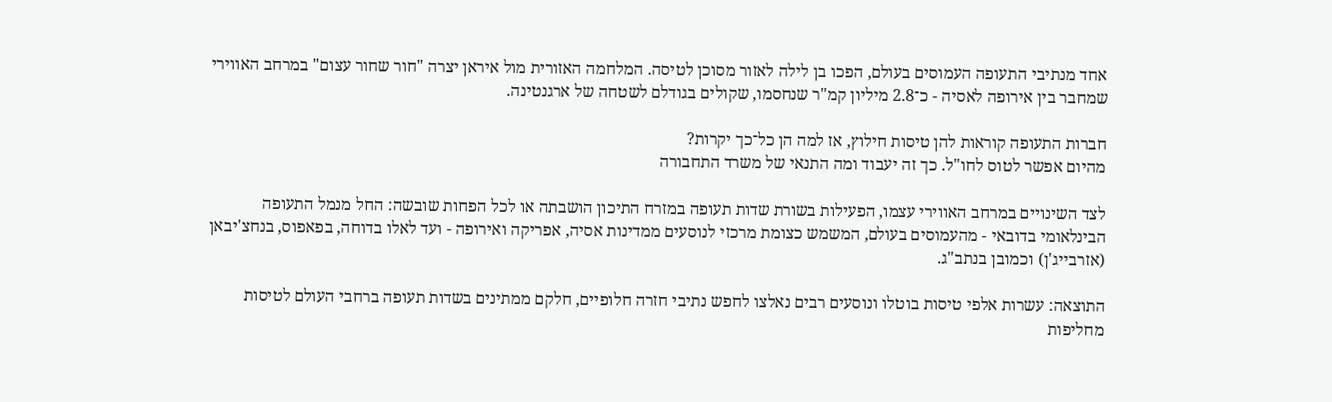אחד מנתיבי התעופה העמוסים בעולם, הפכו בן לילה לאזור מסוכן לטיסה. המלחמה האזורית מול איראן יצרה "חור שחור עצום" במרחב האווירי שמחבר בין אירופה לאסיה - כ־2.8 מיליון קמ"ר שנחסמו, שקולים בגודלם לשטחה של ארגנטינה.

חברות התעופה קוראות להן טיסות חילוץ, אז למה הן כל־כך יקרות?
מהיום אפשר לטוס לחו"ל. כך זה יעבוד ומה התנאי של משרד התחבורה

לצד השינויים במרחב האווירי עצמו, הפעילות בשורת שדות תעופה במזרח התיכון הושבתה או לכל הפחות שובשה: החל מנמל התעופה הבינלאומי בדובאי - מהעמוסים בעולם, המשמש כצומת מרכזי לנוסעים ממדינות אסיה, אפריקה ואירופה - ועד לאלו בדוחה, בפאפוס, בנחצ'יבאן (אזרבייג'ן) וכמובן בנתב"ג.

התוצאה: עשרות אלפי טיסות בוטלו ונוסעים רבים נאלצו לחפש נתיבי חזרה חלופיים, חלקם ממתינים בשדות תעופה ברחבי העולם לטיסות מחליפות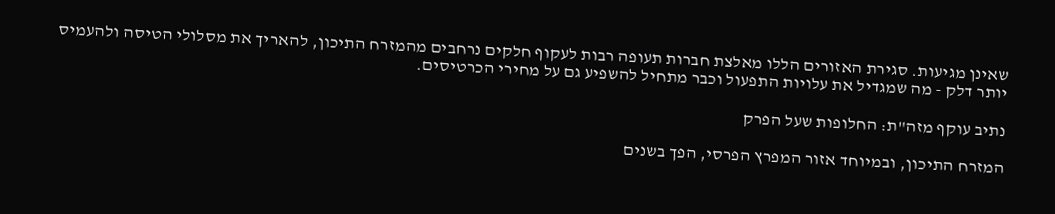שאינן מגיעות. סגירת האזורים הללו מאלצת חברות תעופה רבות לעקוף חלקים נרחבים מהמזרח התיכון, להאריך את מסלולי הטיסה ולהעמיס יותר דלק - מה שמגדיל את עלויות התפעול וכבר מתחיל להשפיע גם על מחירי הכרטיסים.

נתיב עוקף מזה"ת: החלופות שעל הפרק

המזרח התיכון, ובמיוחד אזור המפרץ הפרסי, הפך בשנים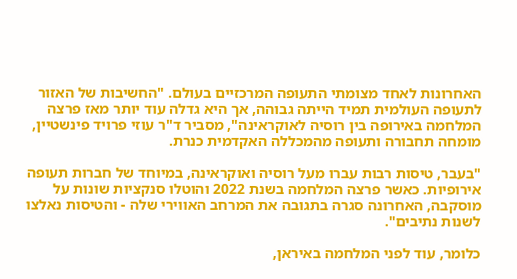האחרונות לאחד מצומתי התעופה המרכזיים בעולם. "החשיבות של האזור לתעופה העולמית תמיד הייתה גבוהה, אך היא גדלה עוד יותר מאז פרצה המלחמה באירופה בין רוסיה לאוקראינה", מסביר ד"ר עוזי פרויד פינשטיין, מומחה תחבורה ותעופה מהמכללה האקדמית כנרת.

"בעבר, טיסות רבות עברו מעל רוסיה ואוקראינה, במיוחד של חברות תעופה אירופיות. כאשר פרצה המלחמה בשנת 2022 והוטלו סנקציות שונות על מוסקבה, האחרונה סגרה בתגובה את המרחב האווירי שלה - והטיסות נאלצו לשנות נתיבים".

כלומר, עוד לפני המלחמה באיראן,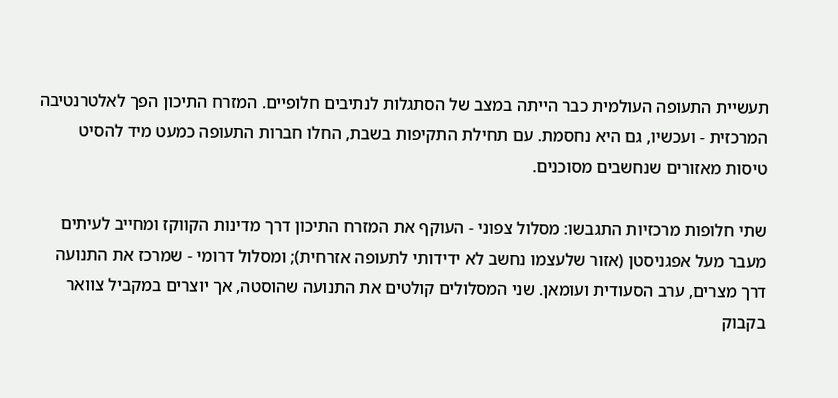תעשיית התעופה העולמית כבר הייתה במצב של הסתגלות לנתיבים חלופיים. המזרח התיכון הפך לאלטרנטיבה המרכזית - ועכשיו, גם היא נחסמת. עם תחילת התקיפות בשבת, החלו חברות התעופה כמעט מיד להסיט טיסות מאזורים שנחשבים מסוכנים.

שתי חלופות מרכזיות התגבשו: מסלול צפוני - העוקף את המזרח התיכון דרך מדינות הקווקז ומחייב לעיתים מעבר מעל אפגניסטן (אזור שלעצמו נחשב לא ידידותי לתעופה אזרחית); ומסלול דרומי - שמרכז את התנועה דרך מצרים, ערב הסעודית ועומאן. שני המסלולים קולטים את התנועה שהוסטה, אך יוצרים במקביל צוואר בקבוק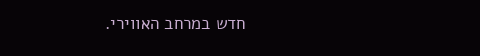חדש במרחב האווירי.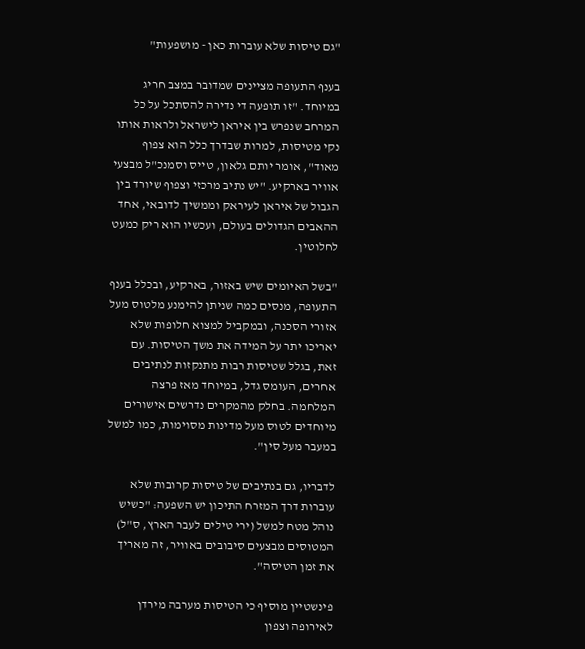"גם טיסות שלא עוברות כאן - מושפעות"

בענף התעופה מציינים שמדובר במצב חריג במיוחד. "זו תופעה די נדירה להסתכל על כל המרחב שנפרש בין איראן לישראל ולראות אותו נקי מטיסות, למרות שבדרך כלל הוא צפוף מאוד", אומר יותם גלאון, טייס וסמנכ"ל מבצעי אוויר בארקיע. "יש נתיב מרכזי וצפוף שיורד בין הגבול של איראן לעיראק וממשיך לדובאי, אחד ההאבים הגדולים בעולם, ועכשיו הוא ריק כמעט לחלוטין.

"בשל האיומים שיש באזור, בארקיע, ובכלל בענף התעופה, מנסים כמה שניתן להימנע מלטוס מעל אזורי הסכנה, ובמקביל למצוא חלופות שלא יאריכו יתר על המידה את משך הטיסות. עם זאת, בגלל שטיסות רבות מתנקזות לנתיבים אחרים, העומס גדל, במיוחד מאז פרצה המלחמה. בחלק מהמקרים נדרשים אישורים מיוחדים לטוס מעל מדינות מסוימות, כמו למשל במעבר מעל סין".

לדבריו, גם בנתיבים של טיסות קרובות שלא עוברות דרך המזרח התיכון יש השפעה: "כשיש נוהל מטח למשל (ירי טילים לעבר הארץ, ס"ל) המטוסים מבצעים סיבובים באוויר, זה מאריך את זמן הטיסה".

פינשטיין מוסיף כי הטיסות מערבה מירדן לאירופה וצפון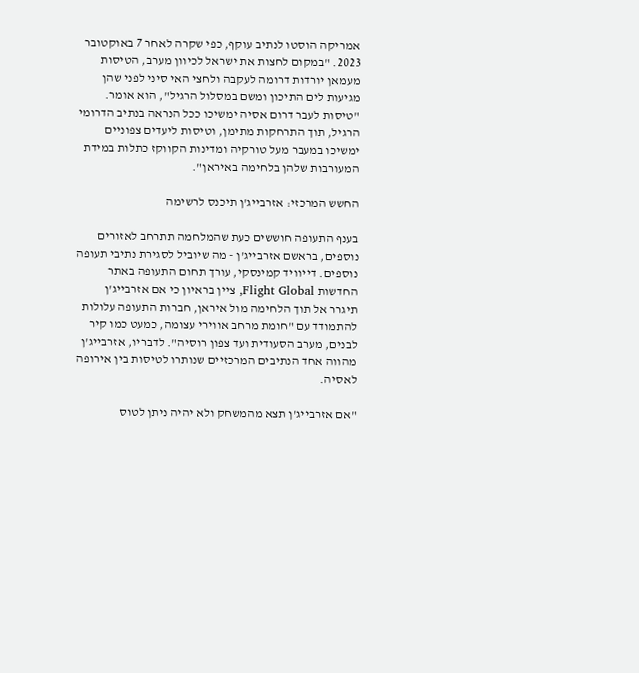אמריקה הוסטו לנתיב עוקף, כפי שקרה לאחר 7 באוקטובר 2023. "במקום לחצות את ישראל לכיוון מערב, הטיסות מעמאן יורדות דרומה לעקבה ולחצי האי סיני לפני שהן מגיעות לים התיכון ומשם במסלול הרגיל", הוא אומר. "טיסות לעבר דרום אסיה ימשיכו ככל הנראה בנתיב הדרומי הרגיל, תוך התרחקות מתימן, וטיסות ליעדים צפוניים ימשיכו במעבר מעל טורקיה ומדינות הקווקז כתלות במידת המעורבות שלהן בלחימה באיראן".

החשש המרכזי: אזרבייג'ן תיכנס לרשימה

בענף התעופה חוששים כעת שהמלחמה תתרחב לאזורים נוספים, בראשם אזרבייג'ן - מה שיוביל לסגירת נתיבי תעופה נוספים. דייוויד קמינסקי, עורך תחום התעופה באתר החדשות Flight Global, ציין בראיון כי אם אזרבייג'ן תיגרר אל תוך הלחימה מול איראן, חברות התעופה עלולות להתמודד עם "חומת מרחב אווירי עצומה, כמעט כמו קיר לבנים, מערב הסעודית ועד צפון רוסיה". לדבריו, אזרבייג'ן מהווה אחד הנתיבים המרכזיים שנותרו לטיסות בין אירופה לאסיה.

"אם אזרבייג'ן תצא מהמשחק ולא יהיה ניתן לטוס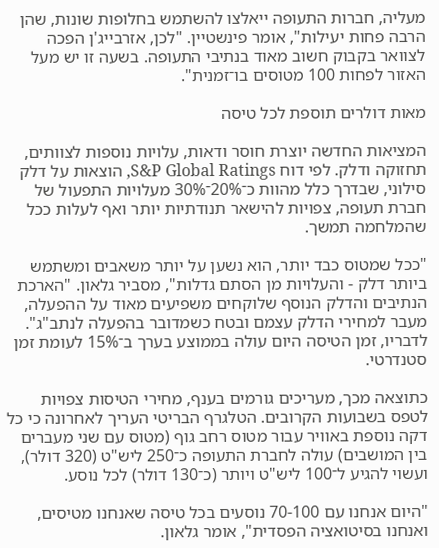מעליה, חברות התעופה ייאלצו להשתמש בחלופות שונות, שהן הרבה פחות יעילות", אומר פינשטיין. "לכן, אזרבייג'ן הפכה לצוואר בקבוק חשוב מאוד בנתיבי התעופה. בשעה זו יש מעל האזור לפחות 100 מטוסים בו־זמנית".

מאות דולרים תוספת לכל טיסה

המציאות החדשה יוצרת חוסר ודאות, עלויות נוספות לצוותים, תחזוקה ודלק. לפי דוח S&P Global Ratings, הוצאות על דלק סילוני, שבדרך כלל מהוות כ־20%־30% מעלויות התפעול של חברת תעופה, צפויות להישאר תנודתיות יותר ואף לעלות ככל שהמלחמה תמשך.

"ככל שמטוס כבד יותר, הוא נשען על יותר משאבים ומשתמש ביותר דלק - והעלויות מן הסתם גדלות", מסביר גלאון. "הארכת הנתיבים והדלק הנוסף שלוקחים משפיעים מאוד על ההפעלה, מעבר למחירי הדלק עצמם ובטח כשמדובר בהפעלה לנתב"ג". לדבריו, זמן הטיסה היום עולה בממוצע בערך ב־15% לעומת זמן סטנדרטי.

כתוצאה מכך, מעריכים גורמים בענף, מחירי הטיסות צפויות לטפס בשבועות הקרובים. הטלגרף הבריטי העריך לאחרונה כי כל דקה נוספת באוויר עבור מטוס רחב גוף (מטוס עם שני מעברים בין המושבים) עולה לחברת התעופה כ־250 ליש"ט (320 דולר), ועשוי להגיע ל־100 ליש"ט ויותר (כ־130 דולר) לכל נוסע.

"היום אנחנו עם 70-100 נוסעים בכל טיסה שאנחנו מטיסים, ואנחנו בסיטואציה הפסדית", אומר גלאון.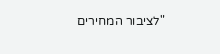"לציבור המחירים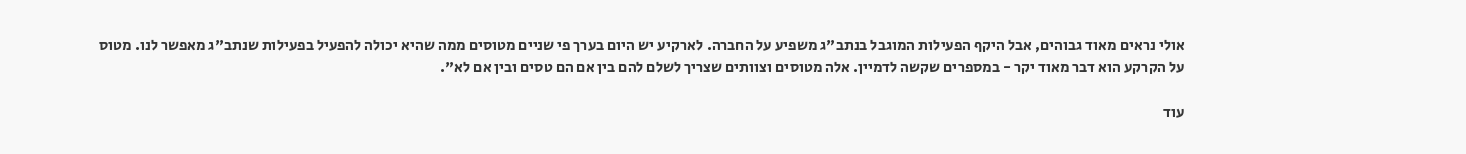אולי נראים מאוד גבוהים, אבל היקף הפעילות המוגבל בנתב"ג משפיע על החברה. לארקיע יש היום בערך פי שניים מטוסים ממה שהיא יכולה להפעיל בפעילות שנתב"ג מאפשר לנו. מטוס על הקרקע הוא דבר מאוד יקר - במספרים שקשה לדמיין. אלה מטוסים וצוותים שצריך לשלם להם בין אם הם טסים ובין אם לא".

עוד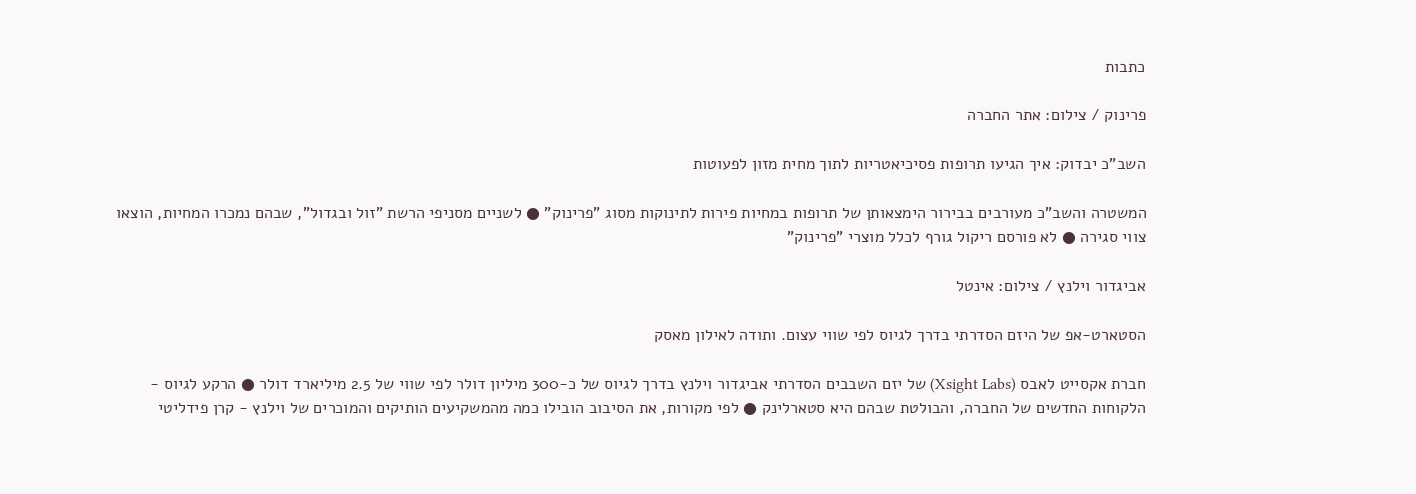כתבות

פרינוק / צילום: אתר החברה

השב"כ יבדוק: איך הגיעו תרופות פסיכיאטריות לתוך מחית מזון לפעוטות

המשטרה והשב"כ מעורבים בבירור הימצאותן של תרופות במחיות פירות לתינוקות מסוג "פרינוק" ● לשניים מסניפי הרשת "זול ובגדול", שבהם נמכרו המחיות, הוצאו צווי סגירה ● לא פורסם ריקול גורף לכלל מוצרי "פרינוק"

אביגדור וילנץ / צילום: אינטל

הסטארט-אפ של היזם הסדרתי בדרך לגיוס לפי שווי עצום. ותודה לאילון מאסק

חברת אקסייט לאבס (Xsight Labs) של יזם השבבים הסדרתי אביגדור וילנץ בדרך לגיוס של כ-300 מיליון דולר לפי שווי של 2.5 מיליארד דולר ● הרקע לגיוס - הלקוחות החדשים של החברה, והבולטת שבהם היא סטארלינק ● לפי מקורות, את הסיבוב הובילו כמה מהמשקיעים הותיקים והמוכרים של וילנץ - קרן פידליטי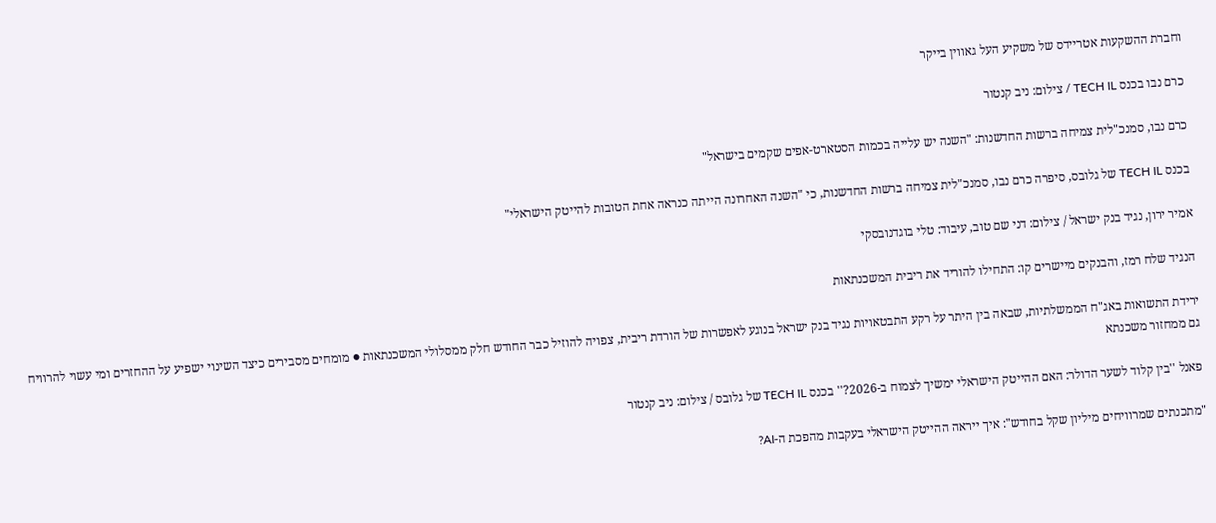וחברת ההשקעות אטריידס של משקיע העל גאווין בייקר

כרם נבו בכנס TECH IL / צילום: ניב קנטור

כרם נבו, סמנכ"לית צמיחה ברשות החדשנות: "השנה יש עלייה בכמות הסטארט-אפים שקמים בישראל"

בכנס TECH IL של גלובס, סיפרה כרם נבו, סמנכ"לית צמיחה ברשות החדשנות, כי "השנה האחרונה הייתה כנראה אחת הטובות להייטק הישראלי"

אמיר ירון, נגיד בנק ישראל / צילום: דני שם טוב, עיבוד: טלי בוגדנובסקי

הנגיד שלח רמז, והבנקים מיישרים קו: התחילו להוריד את ריבית המשכנתאות

ירידת התשואות באג"ח הממשלתיות, שבאה בין היתר על רקע התבטאויות נגיד בנק ישראל בנוגע לאפשרות של הורדת ריבית, צפויה להוזיל כבר החודש חלק ממסלולי המשכנתאות ● מומחים מסבירים כיצד השינוי ישפיע על ההחזרים ומי עשוי להרוויח גם ממחזור משכנתא

פאנל ''בין קלוד לשער הדולר: האם ההייטק הישראלי ימשיך לצמוח ב-2026?'' בכנס TECH IL של גלובס / צילום: ניב קנטור

"מתכנתים שמרוויחים מיליון שקל בחודש": איך ייראה ההייטק הישראלי בעקבות מהפכת ה-AI?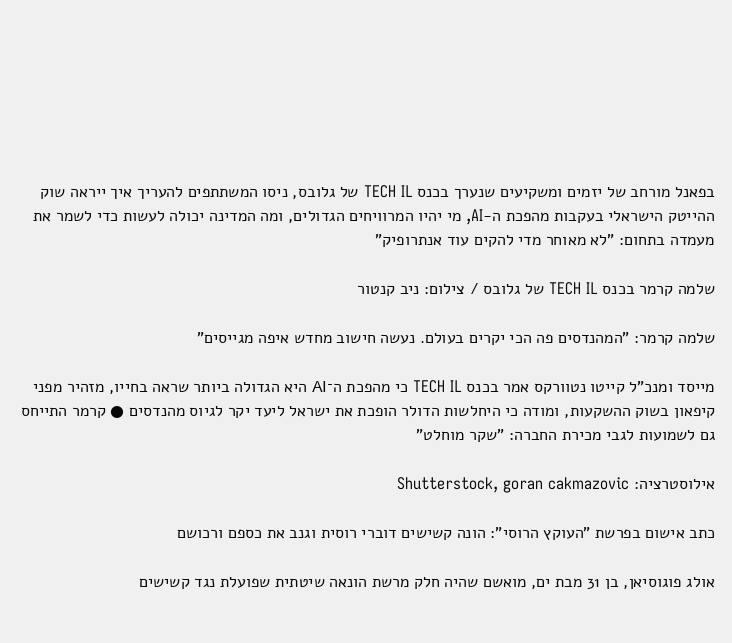בפאנל מורחב של יזמים ומשקיעים שנערך בכנס TECH IL של גלובס, ניסו המשתתפים להעריך איך ייראה שוק ההייטק הישראלי בעקבות מהפכת ה-AI, מי יהיו המרוויחים הגדולים, ומה המדינה יכולה לעשות כדי לשמר את מעמדה בתחום: "לא מאוחר מדי להקים עוד אנתרופיק"

שלמה קרמר בכנס TECH IL של גלובס / צילום: ניב קנטור

שלמה קרמר: "המהנדסים פה הכי יקרים בעולם. נעשה חישוב מחדש איפה מגייסים"

מייסד ומנכ"ל קייטו נטוורקס אמר בכנס TECH IL כי מהפכת ה־AI היא הגדולה ביותר שראה בחייו, מזהיר מפני קיפאון בשוק ההשקעות, ומודה כי היחלשות הדולר הופכת את ישראל ליעד יקר לגיוס מהנדסים ● קרמר התייחס גם לשמועות לגבי מכירת החברה: "שקר מוחלט"

אילוסטרציה: Shutterstock, goran cakmazovic

כתב אישום בפרשת "העוקץ הרוסי": הונה קשישים דוברי רוסית וגנב את כספם ורכושם

אולג פוגוסיאן, בן 31 מבת ים, מואשם שהיה חלק מרשת הונאה שיטתית שפועלת נגד קשישים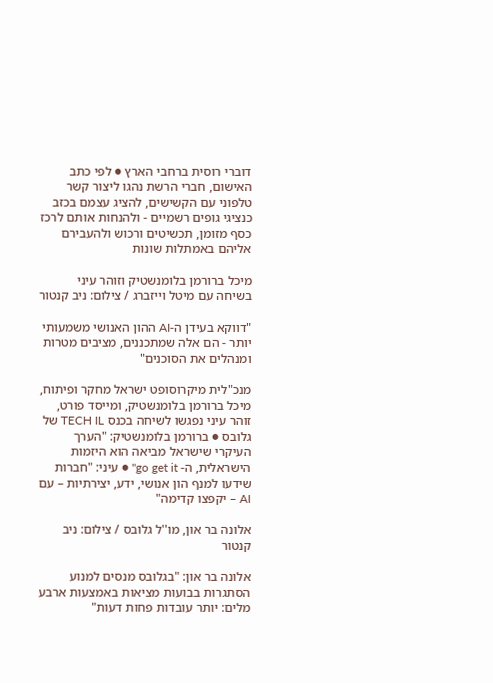דוברי רוסית ברחבי הארץ ● לפי כתב האישום, חברי הרשת נהגו ליצור קשר טלפוני עם הקשישים, להציג עצמם בכזב כנציגי גופים רשמיים - ולהנחות אותם לרכז כסף מזומן, תכשיטים ורכוש ולהעבירם אליהם באמתלות שונות

מיכל ברורמן בלומנשטיק וזוהר עיני בשיחה עם מיטל וייזברג / צילום: ניב קנטור

"דווקא בעידן ה-AI ההון האנושי משמעותי יותר - הם אלה שמתכננים, מציבים מטרות ומנהלים את הסוכנים"

מנכ"לית מיקרוסופט ישראל מחקר ופיתוח, מיכל ברורמן בלומנשטיק, ומייסד פורט, זוהר עיני נפגשו לשיחה בכנס TECH IL של גלובס ● ברורמן בלומנשטיק: "הערך העיקרי שישראל מביאה הוא היזמות הישראלית, ה- go get it" ● עיני: "חברות שידעו למנף הון אנושי, ידע, יצירתיות – עם AI – יקפצו קדימה"

אלונה בר און, מו''ל גלובס / צילום: ניב קנטור

אלונה בר און: "בגלובס מנסים למנוע הסתגרות בבועות מציאות באמצעות ארבע מלים: יותר עובדות פחות דעות"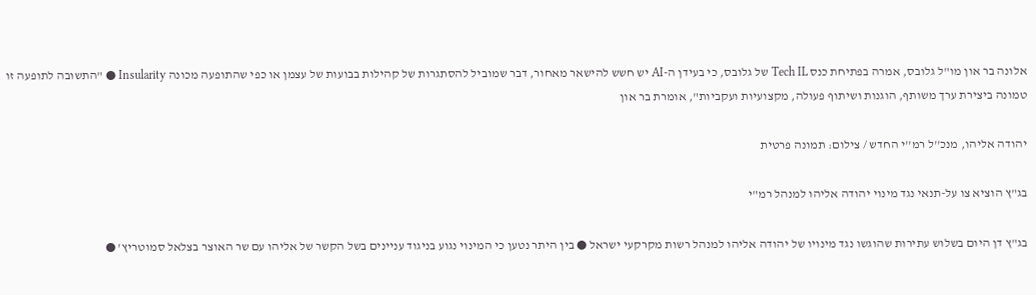אלונה בר און מו"ל גלובס, אמרה בפתיחת כנס Tech IL של גלובס, כי בעידן ה-AI יש חשש להישאר מאחור, דבר שמוביל להסתגרות של קהילות בבועות של עצמן או כפי שהתופעה מכונה Insularity ● "התשובה לתופעה זו טמונה ביצירת ערך משותף, הוגנות ושיתוף פעולה, מקצועיות ועקביות", אומרת בר און

יהודה אליהו, מנכ''ל רמ''י החדש / צילום: תמונה פרטית

בג"ץ הוציא צו על-תנאי נגד מינוי יהודה אליהו למנהל רמ"י

בג"ץ דן היום בשלוש עתירות שהוגשו נגד מינויו של יהודה אליהו למנהל רשות מקרקעי ישראל ● בין היתר נטען כי המינוי נגוע בניגוד עניינים בשל הקשר של אליהו עם שר האוצר בצלאל סמוטריץ' ●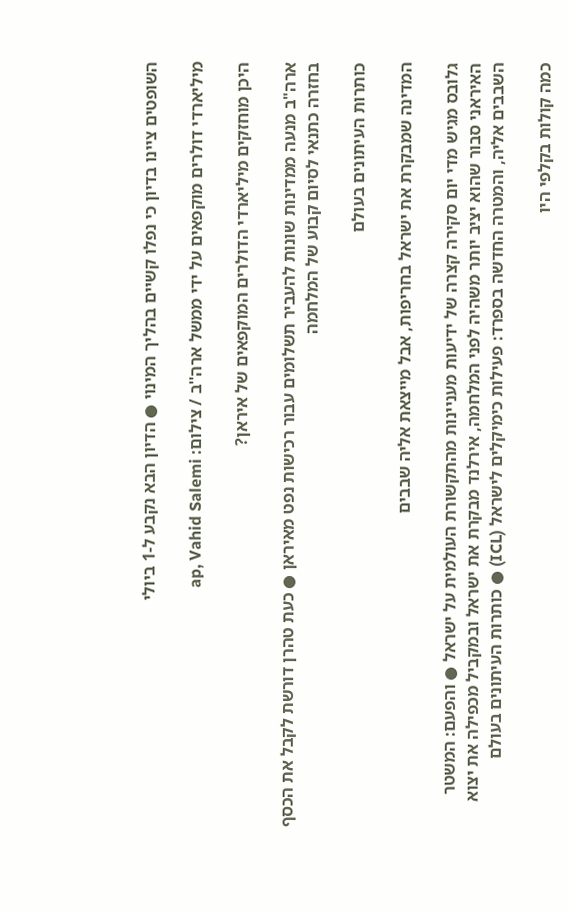השופטים ציינו בדיון כי נפלו קשיים בהליך המינוי ● הדיון הבא נקבע ל-1 ביולי

מיליארדי דולרים מוקפאים על ידי ממשל ארה''ב / צילום: ap, Vahid Salemi

היכן מוחזקים מיליארדי הדולרים המוקפאים של איראן?

ארה"ב מנעה ממדינות שונות להעביר תשלומים עבור רכישות נפט מאיראן ● כעת טהרן דורשת לקבל את הכסף בחזרה כתנאי לסיום קבוע של המלחמה

כותרות העיתונים בעולם

המדינה שמבקרת את ישראל בחריפות, אבל מייצאת אליה שבבים

גלובס מגיש מדי יום סקירה קצרה של ידיעות מעניינות מהתקשורת העולמית על ישראל ● והפעם: המשטר האיראני סבור שהוא יציב יותר משהיה לפני המלחמה, אירלנד מבקרת את ישראל ובמקביל מכפילה את יצוא השבבים אליה, והמטרה החדשה בספרד: פעילות כימיקלים לישראל (ICL) ● כותרות העיתונים בעולם

כמה קולות בקלפי היו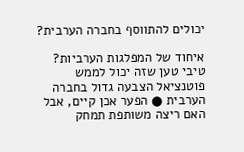יכולים להתווסף בחברה הערבית?

איחוד של המפלגות הערביות? טיבי טען שזה יכול לממש פוטנציאל הצבעה גדול בחברה הערבית ● הפער אכן קיים, אבל האם ריצה משותפת תמחק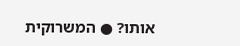אותו? ● המשרוקית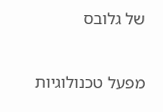של גלובס

מפעל טכנולוגיות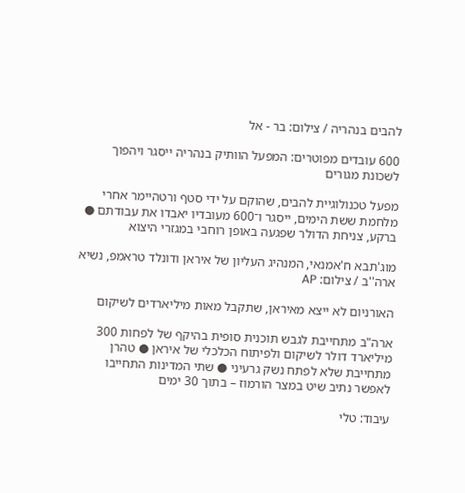להבים בנהריה / צילום: בר - אל

600 עובדים מפוטרים: המפעל הוותיק בנהריה ייסגר ויהפוך לשכונת מגורים

מפעל טכנולוגיית להבים, שהוקם על ידי סטף ורטהיימר אחרי מלחמת ששת הימים, ייסגר ו־600 מעובדיו יאבדו את עבודתם ● ברקע, צניחת הדולר שפגעה באופן רוחבי במגזרי היצוא

מוג'תבא ח'אמנאי, המנהיג העליון של איראן ודונלד טראמפ, נשיא ארה''ב / צילום: AP

האורניום לא ייצא מאיראן, שתקבל מאות מיליארדים לשיקום

ארה"ב מתחייבת לגבש תוכנית סופית בהיקף של לפחות 300 מיליארד דולר לשיקום ולפיתוח הכלכלי של איראן ● טהרן מתחייבת שלא לפתח נשק גרעיני ● שתי המדינות התחייבו לאפשר נתיב שיט במצר הורמוז – בתוך 30 ימים

עיבוד: טלי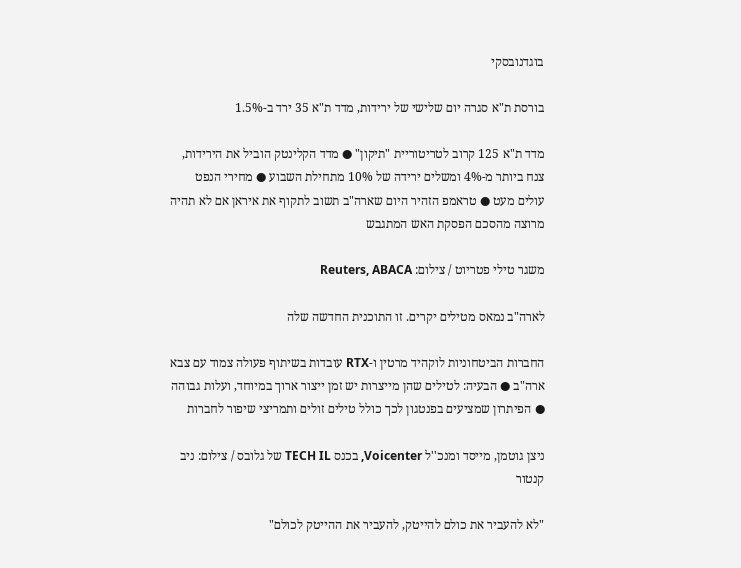בוגדנובסקי

בורסת ת"א סגרה יום שלישי של ירידות, מדד ת"א 35 ירד ב-1.5%

מדד ת"א 125 קרוב לטריטוריית "תיקון" ● מדד הקלינטק הוביל את הירידות, צנח ביותר מ-4% ומשלים ירידה של 10% מתחילת השבוע ● מחירי הנפט עולים מעט ● טראמפ הזהיר היום שארה"ב תשוב לתקוף את איראן אם לא תהיה מרוצה מהסכם הפסקת האש המתגבש

משגר טילי פטריוט / צילום: Reuters, ABACA

לארה"ב נמאס מטילים יקרים. זו התוכנית החדשה שלה

החברות הביטחוניות לוקהיד מרטין ו-RTX עובדות בשיתוף פעולה צמוד עם צבא ארה"ב ● הבעיה: לטילים שהן מייצרות יש זמן ייצור ארוך במיוחד, ועלות גבוהה ● הפיתרון שמציעים בפנטגון לכך כולל טילים זולים ותמריצי שיפור לחברות

ניצן גוטמן, מייסד ומנכ''ל Voicenter, בכנס TECH IL של גלובס / צילום: ניב קנטור

"לא להעביר את כולם להייטק, להעביר את ההייטק לכולם"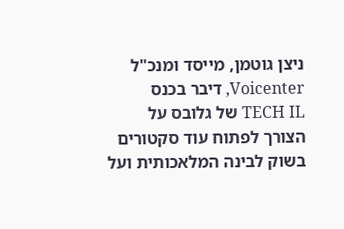ניצן גוטמן, מייסד ומנכ"ל Voicenter, דיבר בכנס TECH IL של גלובס על הצורך לפתוח עוד סקטורים בשוק לבינה המלאכותית ועל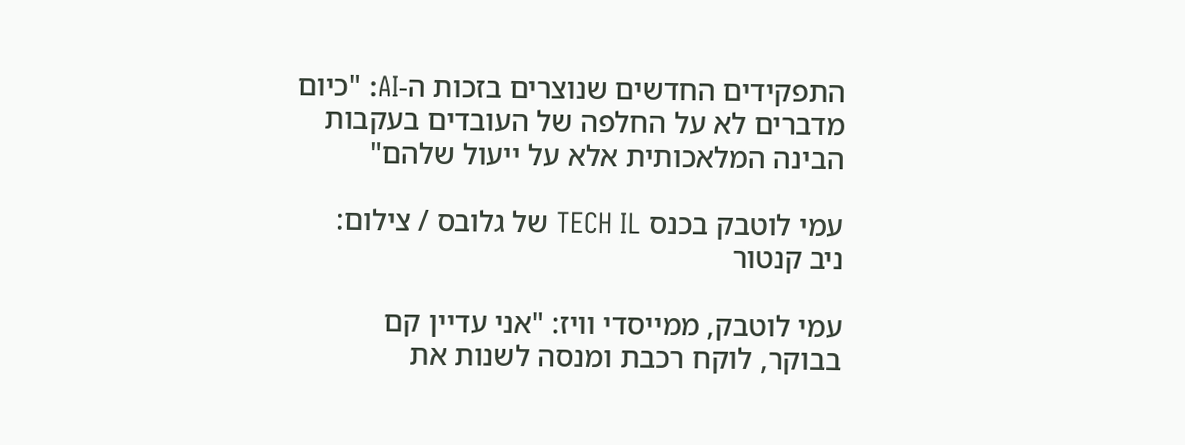התפקידים החדשים שנוצרים בזכות ה-AI: "כיום מדברים לא על החלפה של העובדים בעקבות הבינה המלאכותית אלא על ייעול שלהם"

עמי לוטבק בכנס TECH IL של גלובס / צילום: ניב קנטור

עמי לוטבק, ממייסדי וויז: "אני עדיין קם בבוקר, לוקח רכבת ומנסה לשנות את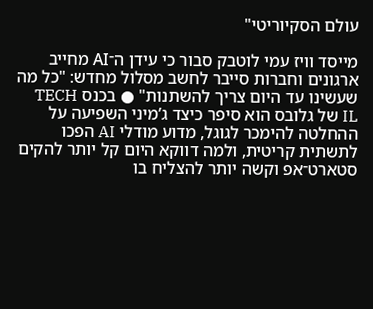עולם הסקיוריטי"

מייסד וויז עמי לוטבק סבור כי עידן ה־AI מחייב ארגונים וחברות סייבר לחשב מסלול מחדש: "כל מה שעשינו עד היום צריך להשתנות" ● בכנס TECH IL של גלובס הוא סיפר כיצד ג’מיני השפיעה על ההחלטה להימכר לגוגל, מדוע מודלי AI הפכו לתשתית קריטית, ולמה דווקא היום קל יותר להקים סטארט־אפ וקשה יותר להצליח בו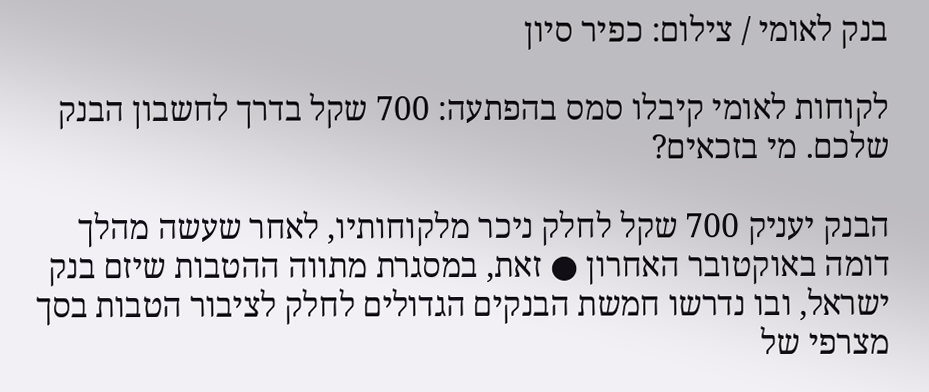בנק לאומי / צילום: כפיר סיון

לקוחות לאומי קיבלו סמס בהפתעה: 700 שקל בדרך לחשבון הבנק שלכם. מי בזכאים?

הבנק יעניק 700 שקל לחלק ניכר מלקוחותיו, לאחר שעשה מהלך דומה באוקטובר האחרון ● זאת, במסגרת מתווה ההטבות שיזם בנק ישראל, ובו נדרשו חמשת הבנקים הגדולים לחלק לציבור הטבות בסך מצרפי של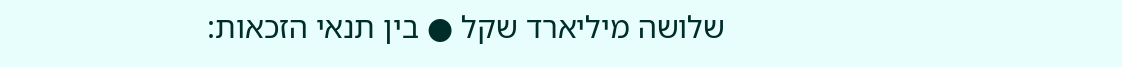שלושה מיליארד שקל ● בין תנאי הזכאות: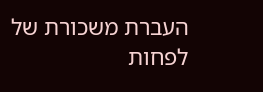העברת משכורת של לפחות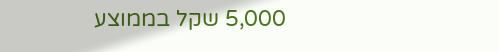5,000 שקל בממוצע